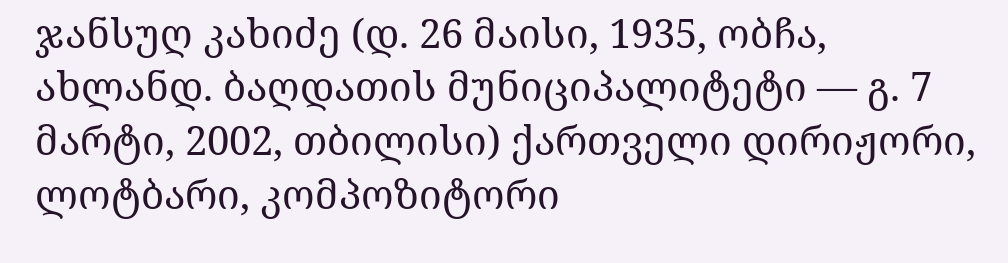ჯანსუღ კახიძე (დ. 26 მაისი, 1935, ობჩა, ახლანდ. ბაღდათის მუნიციპალიტეტი — გ. 7 მარტი, 2002, თბილისი) ქართველი დირიჟორი, ლოტბარი, კომპოზიტორი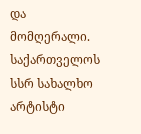და მომღერალი. საქართველოს სსრ სახალხო არტისტი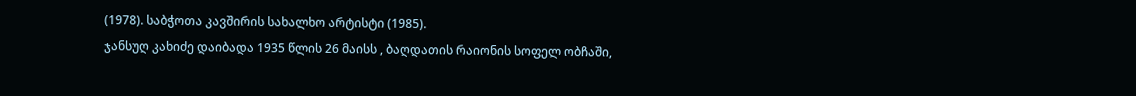(1978). საბჭოთა კავშირის სახალხო არტისტი (1985).
ჯანსუღ კახიძე დაიბადა 1935 წლის 26 მაისს , ბაღდათის რაიონის სოფელ ობჩაში,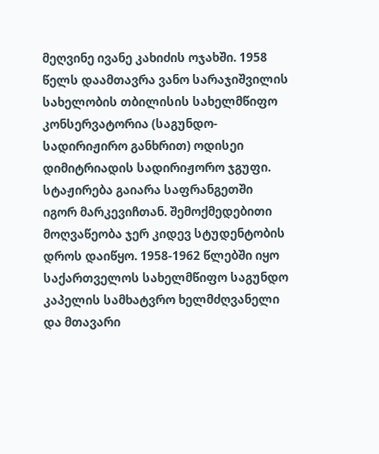მეღვინე ივანე კახიძის ოჯახში. 1958 წელს დაამთავრა ვანო სარაჯიშვილის სახელობის თბილისის სახელმწიფო კონსერვატორია (საგუნდო-სადირიჟირო განხრით) ოდისეი დიმიტრიადის სადირიჟორო ჯგუფი. სტაჟირება გაიარა საფრანგეთში იგორ მარკევიჩთან. შემოქმედებითი მოღვაწეობა ჯერ კიდევ სტუდენტობის დროს დაიწყო. 1958-1962 წლებში იყო საქართველოს სახელმწიფო საგუნდო კაპელის სამხატვრო ხელმძღვანელი და მთავარი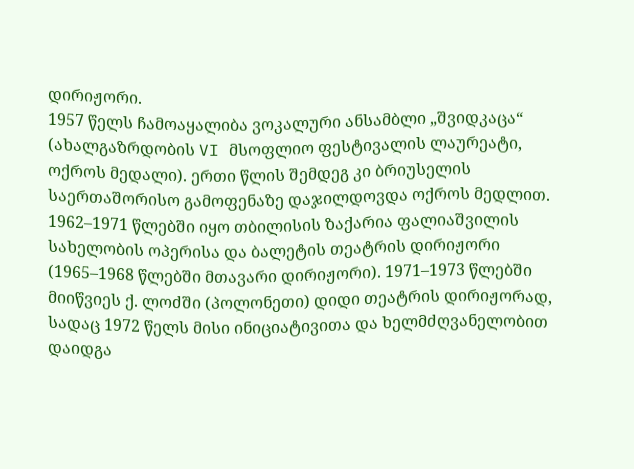დირიჟორი.
1957 წელს ჩამოაყალიბა ვოკალური ანსამბლი „შვიდკაცა“ (ახალგაზრდობის VI მსოფლიო ფესტივალის ლაურეატი, ოქროს მედალი). ერთი წლის შემდეგ კი ბრიუსელის საერთაშორისო გამოფენაზე დაჯილდოვდა ოქროს მედლით. 1962–1971 წლებში იყო თბილისის ზაქარია ფალიაშვილის სახელობის ოპერისა და ბალეტის თეატრის დირიჟორი (1965–1968 წლებში მთავარი დირიჟორი). 1971–1973 წლებში მიიწვიეს ქ. ლოძში (პოლონეთი) დიდი თეატრის დირიჟორად, სადაც 1972 წელს მისი ინიციატივითა და ხელმძღვანელობით დაიდგა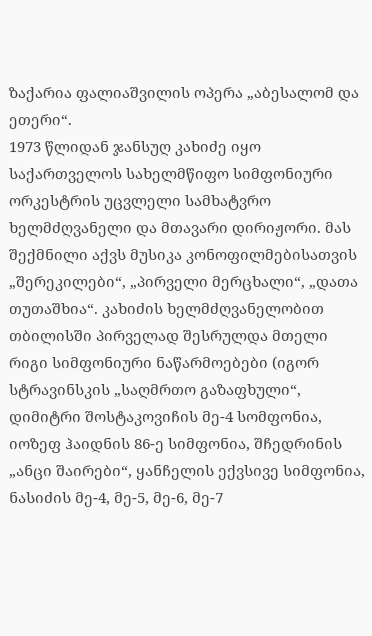ზაქარია ფალიაშვილის ოპერა „აბესალომ და ეთერი“.
1973 წლიდან ჯანსუღ კახიძე იყო საქართველოს სახელმწიფო სიმფონიური ორკესტრის უცვლელი სამხატვრო ხელმძღვანელი და მთავარი დირიჟორი. მას შექმნილი აქვს მუსიკა კონოფილმებისათვის „შერეკილები“, „პირველი მერცხალი“, „დათა თუთაშხია“. კახიძის ხელმძღვანელობით თბილისში პირველად შესრულდა მთელი რიგი სიმფონიური ნაწარმოებები (იგორ სტრავინსკის „საღმრთო გაზაფხული“, დიმიტრი შოსტაკოვიჩის მე-4 სომფონია, იოზეფ ჰაიდნის 86-ე სიმფონია, შჩედრინის „ანცი შაირები“, ყანჩელის ექვსივე სიმფონია, ნასიძის მე-4, მე-5, მე-6, მე-7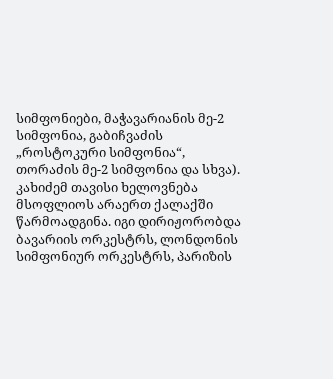სიმფონიები, მაჭავარიანის მე-2 სიმფონია, გაბიჩვაძის „როსტოკური სიმფონია“, თორაძის მე-2 სიმფონია და სხვა).
კახიძემ თავისი ხელოვნება მსოფლიოს არაერთ ქალაქში წარმოადგინა. იგი დირიჟორობდა ბავარიის ორკესტრს, ლონდონის სიმფონიურ ორკესტრს, პარიზის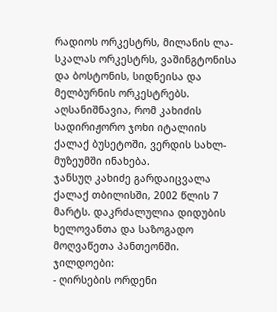რადიოს ორკესტრს, მილანის ლა-სკალას ორკესტრს, ვაშინგტონისა და ბოსტონის, სიდნეისა და მელბურნის ორკესტრებს. აღსანიშნავია, რომ კახიძის სადირიჟორო ჯოხი იტალიის ქალაქ ბუსეტოში, ვერდის სახლ-მუზეუმში ინახება.
ჯანსუღ კახიძე გარდაიცვალა ქალაქ თბილისში, 2002 წლის 7 მარტს. დაკრძალულია დიდუბის ხელოვანთა და საზოგადო მოღვაწეთა პანთეონში.
ჯილდოები:
- ღირსების ორდენი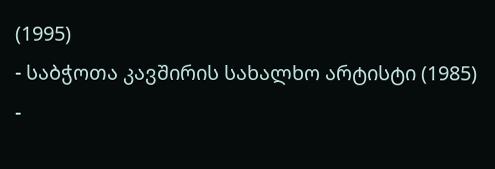(1995)
- საბჭოთა კავშირის სახალხო არტისტი (1985)
-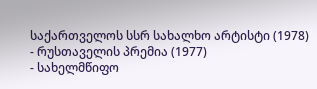საქართველოს სსრ სახალხო არტისტი (1978)
- რუსთაველის პრემია (1977)
- სახელმწიფო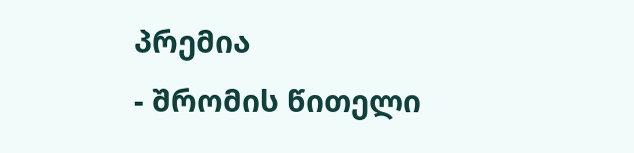პრემია
- შრომის წითელი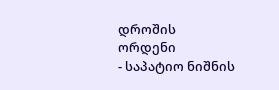დროშის ორდენი
- საპატიო ნიშნის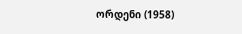ორდენი (1958)